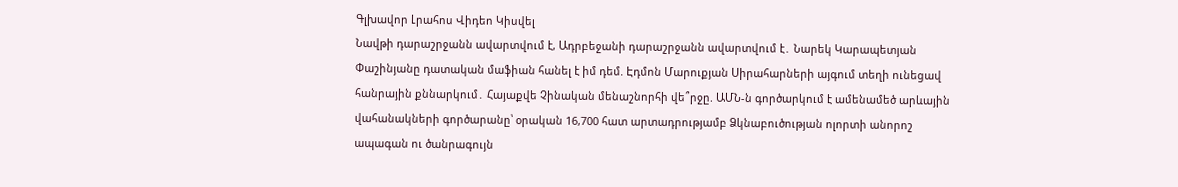Գլխավոր Լրահոս Վիդեո Կիսվել
Նավթի դարաշրջանն ավարտվում է, Ադրբեջանի դարաշրջանն ավարտվում է․ Նարեկ Կարապետյան Փաշինյանը դատական մաֆիան հանել է իմ դեմ. Էդմոն Մարուքյան Սիրահարների այգում տեղի ունեցավ հանրային քննարկում․ Հայաքվե Չինական մենաշնորհի վե՞րջը. ԱՄՆ-ն գործարկում է ամենամեծ արևային վահանակների գործարանը՝ օրական 16,700 հատ արտադրությամբ Ձկնաբուծության ոլորտի անորոշ ապագան ու ծանրագույն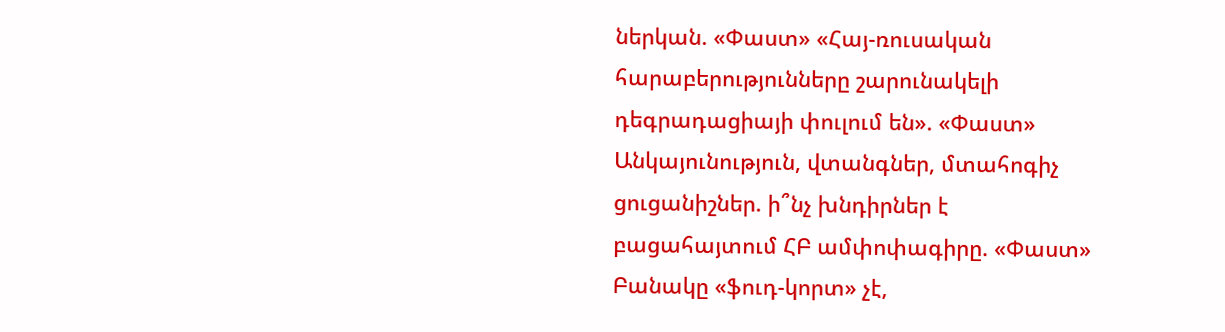ներկան. «Փաստ» «Հայ-ռուսական հարաբերությունները շարունակելի դեգրադացիայի փուլում են». «Փաստ» Անկայունություն, վտանգներ, մտահոգիչ ցուցանիշներ. ի՞նչ խնդիրներ է բացահայտում ՀԲ ամփոփագիրը. «Փաստ» Բանակը «ֆուդ-կորտ» չէ,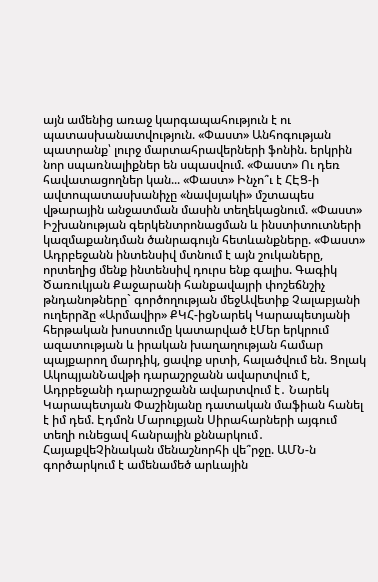այն ամենից առաջ կարգապահություն է ու պատասխանատվություն. «Փաստ» Անհոգության պատրանք՝ լուրջ մարտահրավերների ֆոնին. երկրին նոր սպառնալիքներ են սպասվում. «Փաստ» Ու դեռ հավատացողներ կան... «Փաստ» Ինչո՞ւ է ՀԷՑ-ի ավտոպատասխանիչը «նավսյակի» մշտապես վթարային անջատման մասին տեղեկացնում. «Փաստ» Իշխանության գերկենտրոնացման և ինստիտուտների կազմաքանդման ծանրագույն հետևանքները. «Փաստ»
Ադրբեջանն ինտենսիվ մտնում է այն շուկաները, որտեղից մենք ինտենսիվ դուրս ենք գալիս. Գագիկ Ծառուկյան Քաջարանի հանքավայրի փոշեճնշիչ թնդանոթները` գործողության մեջԱվետիք Չալաբյանի ուղերրձը «Արմավիր» ՔԿՀ-իցՆարեկ Կարապետյանի հերթական խոստումը կատարված էՄեր երկրում ազատության և իրական խաղաղության համար պայքարող մարդիկ, ցավոք սրտի, հալածվում են. Ցոլակ ԱկոպյանՆավթի դարաշրջանն ավարտվում է, Ադրբեջանի դարաշրջանն ավարտվում է․ Նարեկ Կարապետյան Փաշինյանը դատական մաֆիան հանել է իմ դեմ. Էդմոն Մարուքյան Սիրահարների այգում տեղի ունեցավ հանրային քննարկում․ ՀայաքվեՉինական մենաշնորհի վե՞րջը. ԱՄՆ-ն գործարկում է ամենամեծ արևային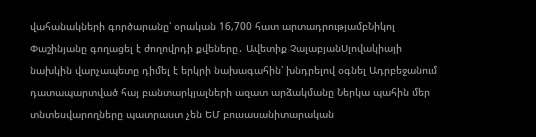վահանակների գործարանը՝ օրական 16,700 հատ արտադրությամբՆիկոլ Փաշինյանը գողացել է ժողովրդի քվեները․ Ավետիք ՉալաբյանՍլովակիայի նախկին վարչապետը դիմել է երկրի նախագահին՝ խնդրելով օգնել Ադրբեջանում դատապարտված հայ բանտարկյալների ազատ արձակմանը Ներկա պահին մեր տնտեսվարողները պատրաստ չեն ԵՄ բուսասանիտարական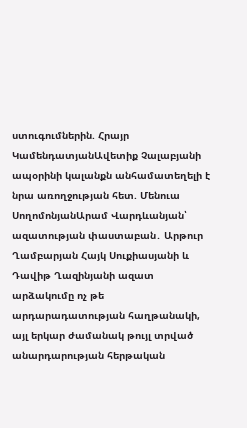ստուգումներին. Հրայր ԿամենդատյանԱվետիք Չալաբյանի ապօրինի կալանքն անհամատեղելի է նրա առողջության հետ. Մենուա ՍողոմոնյանԱրամ Վարդևանյան՝ ազատության փաստաբան․ Արթուր Ղամբարյան Հայկ Սուքիասյանի և Դավիթ Ղազինյանի ազատ արձակումը ոչ թե արդարադատության հաղթանակի, այլ երկար ժամանակ թույլ տրված անարդարության հերթական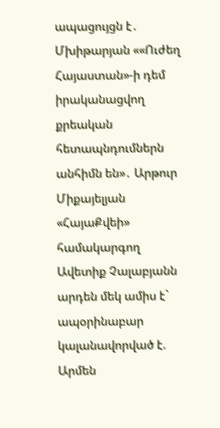ապացույցն է․ Մխիթարյան ««Ուժեղ Հայաստան»-ի դեմ իրականացվող քրեական հետապնդումներն անհիմն են»․ Արթուր Միքայելյան «ՀայաՔվեի» համակարգող Ավետիք Չալաբյանն արդեն մեկ ամիս է` ապօրինաբար կալանավորված է. Արմեն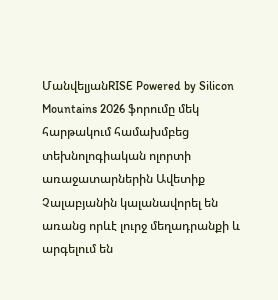ՄանվելյանRISE Powered by Silicon Mountains 2026 ֆորումը մեկ հարթակում համախմբեց տեխնոլոգիական ոլորտի առաջատարներին Ավետիք Չալաբյանին կալանավորել են առանց որևէ լուրջ մեղադրանքի և արգելում են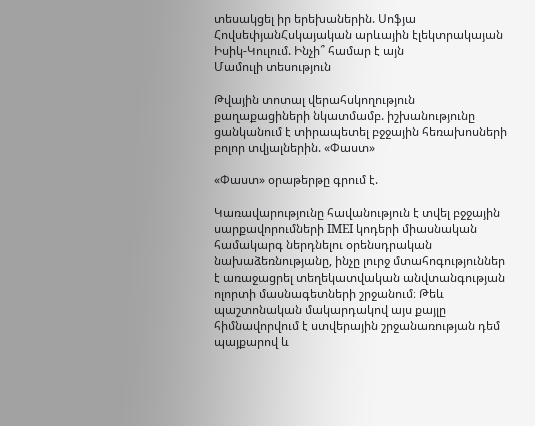տեսակցել իր երեխաներին. Սոֆյա ՀովսեփյանՀսկայական արևային էլեկտրակայան Իսիկ-Կուլում. Ինչի՞ համար է այն
Մամուլի տեսություն

Թվային տոտալ վերահսկողություն քաղաքացիների նկատմամբ. իշխանությունը ցանկանում է տիրապետել բջջային հեռախոսների բոլոր տվյալներին. «Փաստ»

«Փաստ» օրաթերթը գրում է.

Կառավարությունը հավանություն է տվել բջջային սարքավորումների IMEI կոդերի միասնական համակարգ ներդնելու օրենսդրական նախաձեռնությանը, ինչը լուրջ մտահոգություններ է առաջացրել տեղեկատվական անվտանգության ոլորտի մասնագետների շրջանում։ Թեև պաշտոնական մակարդակով այս քայլը հիմնավորվում է ստվերային շրջանառության դեմ պայքարով և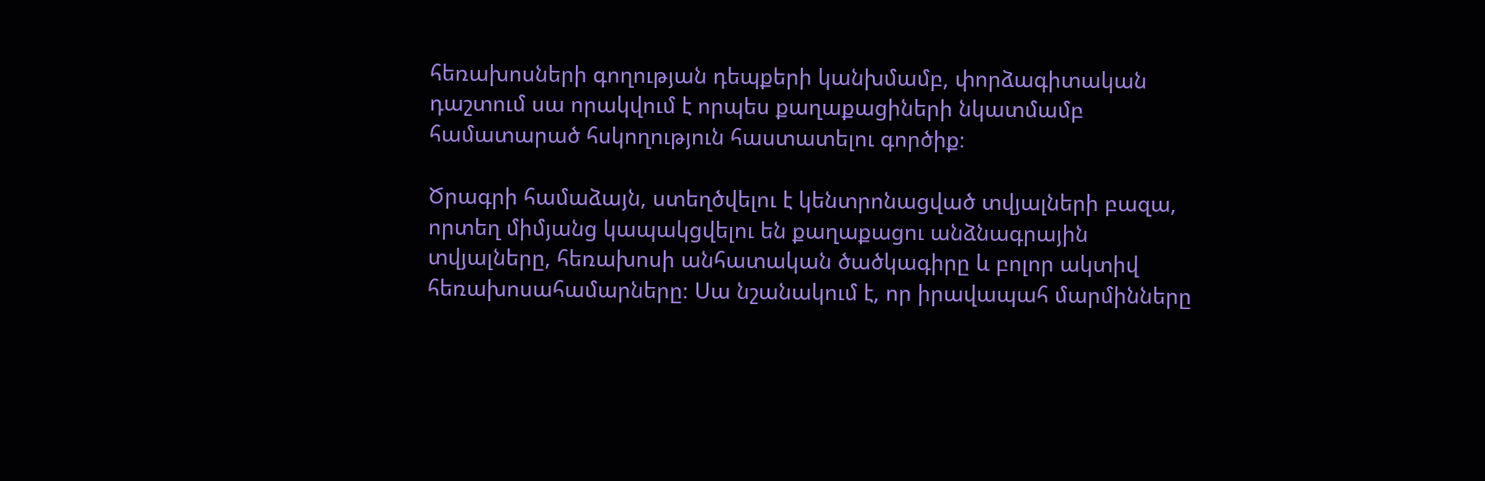հեռախոսների գողության դեպքերի կանխմամբ, փորձագիտական դաշտում սա որակվում է որպես քաղաքացիների նկատմամբ համատարած հսկողություն հաստատելու գործիք։

Ծրագրի համաձայն, ստեղծվելու է կենտրոնացված տվյալների բազա, որտեղ միմյանց կապակցվելու են քաղաքացու անձնագրային տվյալները, հեռախոսի անհատական ծածկագիրը և բոլոր ակտիվ հեռախոսահամարները։ Սա նշանակում է, որ իրավապահ մարմինները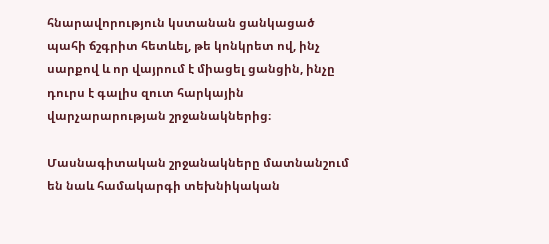հնարավորություն կստանան ցանկացած պահի ճշգրիտ հետևել, թե կոնկրետ ով, ինչ սարքով և որ վայրում է միացել ցանցին, ինչը դուրս է գալիս զուտ հարկային վարչարարության շրջանակներից։

Մասնագիտական շրջանակները մատնանշում են նաև համակարգի տեխնիկական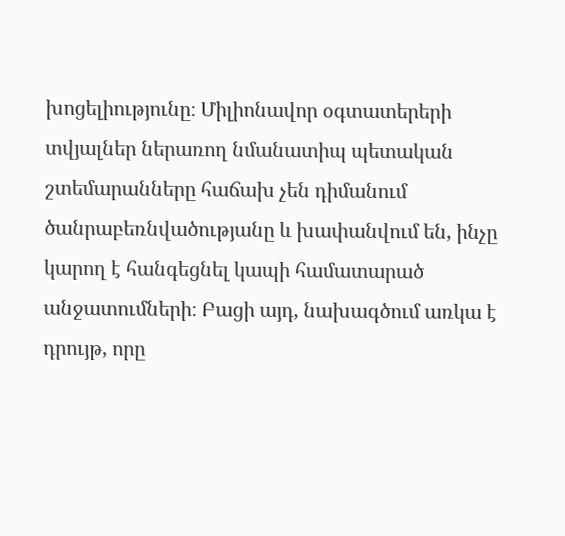խոցելիությունը։ Միլիոնավոր օգտատերերի տվյալներ ներառող նմանատիպ պետական շտեմարանները հաճախ չեն դիմանում ծանրաբեռնվածությանը և խափանվում են, ինչը կարող է հանգեցնել կապի համատարած անջատումների։ Բացի այդ, նախագծում առկա է դրույթ, որը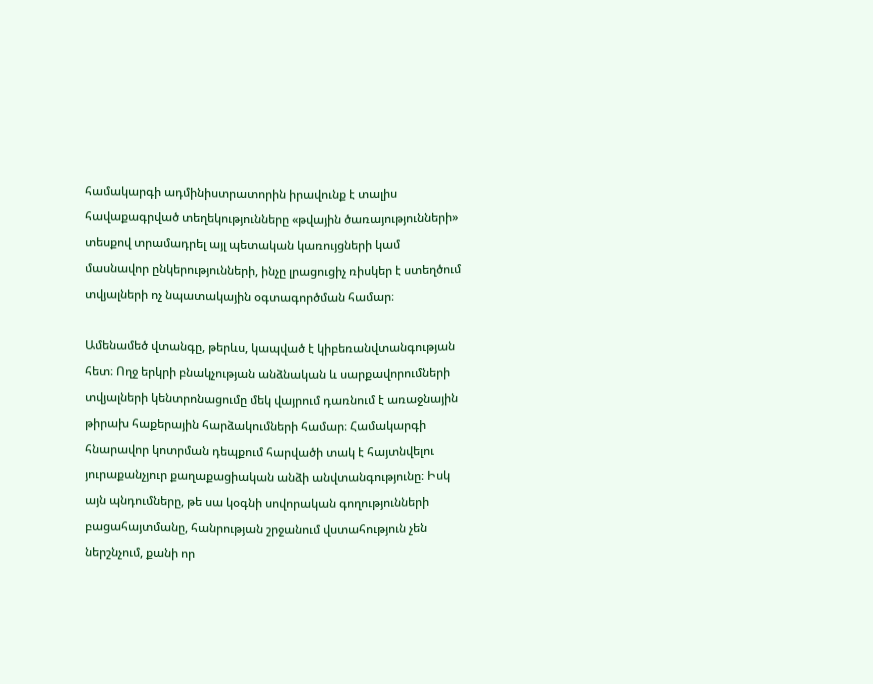համակարգի ադմինիստրատորին իրավունք է տալիս հավաքագրված տեղեկությունները «թվային ծառայությունների» տեսքով տրամադրել այլ պետական կառույցների կամ մասնավոր ընկերությունների, ինչը լրացուցիչ ռիսկեր է ստեղծում տվյալների ոչ նպատակային օգտագործման համար։

Ամենամեծ վտանգը, թերևս, կապված է կիբեռանվտանգության հետ։ Ողջ երկրի բնակչության անձնական և սարքավորումների տվյալների կենտրոնացումը մեկ վայրում դառնում է առաջնային թիրախ հաքերային հարձակումների համար։ Համակարգի հնարավոր կոտրման դեպքում հարվածի տակ է հայտնվելու յուրաքանչյուր քաղաքացիական անձի անվտանգությունը։ Իսկ այն պնդումները, թե սա կօգնի սովորական գողությունների բացահայտմանը, հանրության շրջանում վստահություն չեն ներշնչում, քանի որ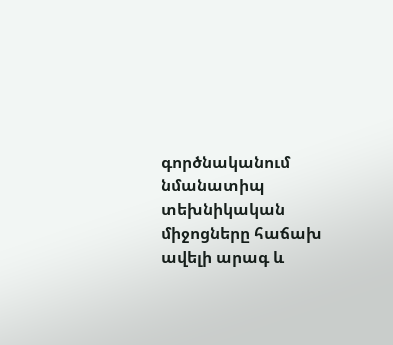գործնականում նմանատիպ տեխնիկական միջոցները հաճախ ավելի արագ և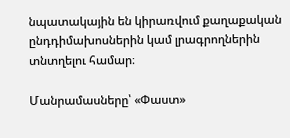նպատակային են կիրառվում քաղաքական ընդդիմախոսներին կամ լրագրողներին տնտղելու համար։

Մանրամասները՝ «Փաստ»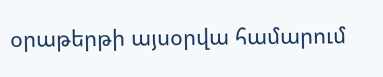օրաթերթի այսօրվա համարում